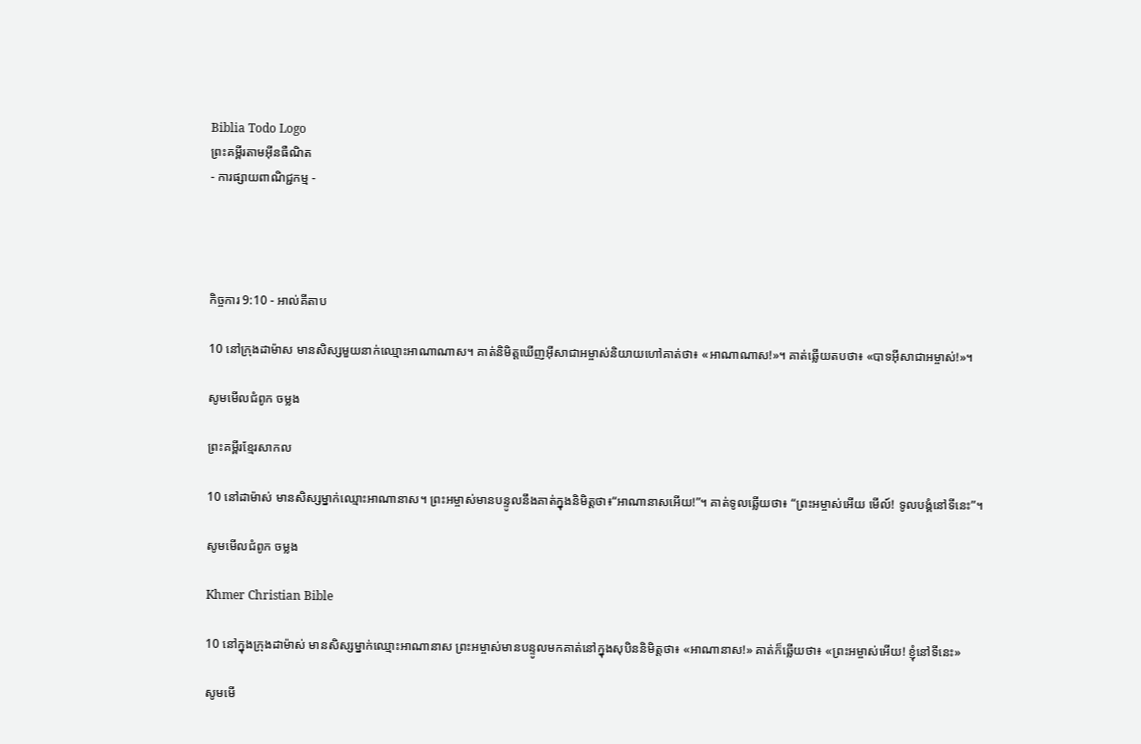Biblia Todo Logo
ព្រះគម្ពីរតាមអ៊ីនធឺណិត
- ការផ្សាយពាណិជ្ជកម្ម -




កិច្ចការ 9:10 - អាល់គីតាប

10 នៅក្រុងដាម៉ាស មានសិស្សមួយនាក់ឈ្មោះអាណាណាស។ គាត់និមិត្ដឃើញអ៊ីសា‌ជាអម្ចាស់និយាយហៅគាត់ថា៖ «អាណាណាស!»។ គាត់ឆ្លើយតបថា៖ «បាទអ៊ីសា‌ជាអម្ចាស់!»។

សូមមើលជំពូក ចម្លង

ព្រះគម្ពីរខ្មែរសាកល

10 នៅដាម៉ាស់ មានសិស្សម្នាក់ឈ្មោះអាណានាស។ ព្រះអម្ចាស់មានបន្ទូលនឹងគាត់ក្នុងនិមិត្តថា៖“អាណានាសអើយ!”។ គាត់ទូលឆ្លើយថា៖ “ព្រះអម្ចាស់អើយ មើល៍! ទូលបង្គំនៅទីនេះ”។

សូមមើលជំពូក ចម្លង

Khmer Christian Bible

10 នៅក្នុងក្រុងដាម៉ាស់ មានសិស្សម្នាក់ឈ្មោះអាណានាស ព្រះអម្ចាស់មានបន្ទូលមកគាត់នៅក្នុងសុបិននិមិត្ដថា៖ «អាណានាស!» គាត់ក៏ឆ្លើយថា៖ «ព្រះអម្ចាស់អើយ! ខ្ញុំនៅទីនេះ»

សូមមើ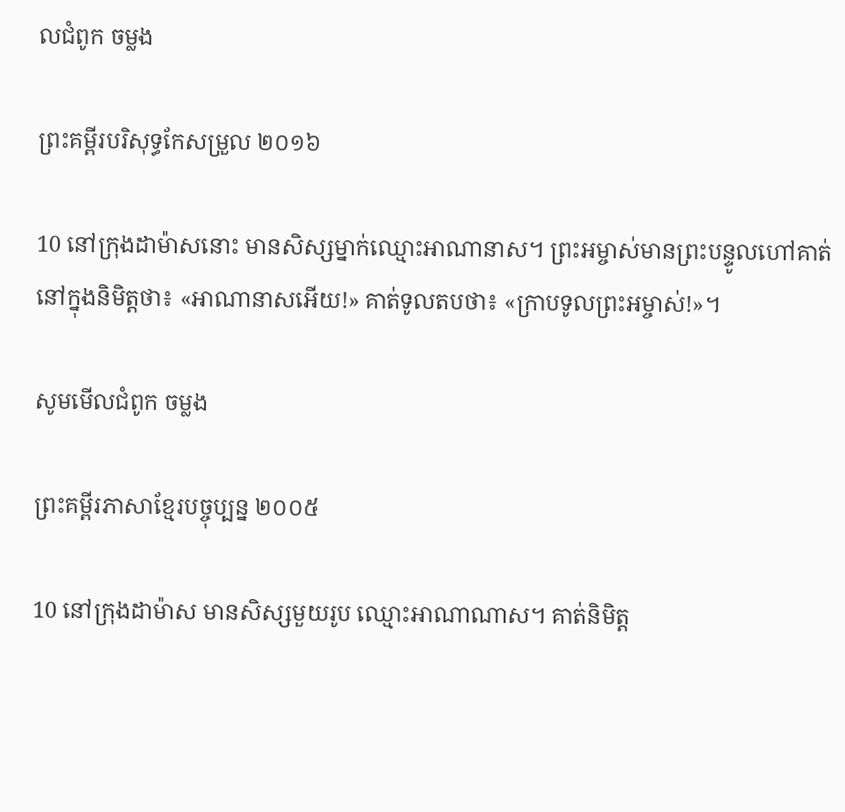លជំពូក ចម្លង

ព្រះគម្ពីរបរិសុទ្ធកែសម្រួល ២០១៦

10 នៅក្រុងដាម៉ាសនោះ មានសិស្សម្នាក់ឈ្មោះអាណា‌នាស។ ព្រះ‌អម្ចាស់មានព្រះ‌បន្ទូលហៅគាត់នៅក្នុងនិមិត្តថា៖ «អាណា‌នាសអើយ!» គាត់ទូលតបថា៖ «ក្រាបទូលព្រះ‌អម្ចាស់!»។

សូមមើលជំពូក ចម្លង

ព្រះគម្ពីរភាសាខ្មែរបច្ចុប្បន្ន ២០០៥

10 នៅក្រុងដាម៉ាស មានសិស្សមួយរូប ឈ្មោះអាណា‌ណាស។ គាត់និមិត្ត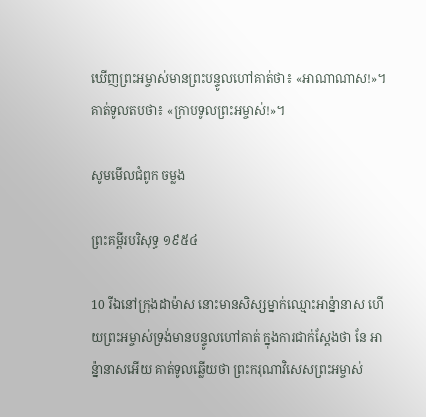ឃើញព្រះ‌អម្ចាស់មានព្រះ‌បន្ទូលហៅគាត់ថា៖ «អាណា‌ណាស!»។ គាត់ទូលតបថា៖ «ក្រាបទូលព្រះ‌អម្ចាស់!»។

សូមមើលជំពូក ចម្លង

ព្រះគម្ពីរបរិសុទ្ធ ១៩៥៤

10 រីឯនៅក្រុងដាម៉ាស នោះមានសិស្សម្នាក់ឈ្មោះអាន៉្នានាស ហើយព្រះ‌អម្ចាស់ទ្រង់មានបន្ទូលហៅគាត់ ក្នុងការជាក់ស្តែងថា នែ អាន៉្នានាសអើយ គាត់ទូលឆ្លើយថា ព្រះ‌ករុណាវិសេសព្រះ‌អម្ចាស់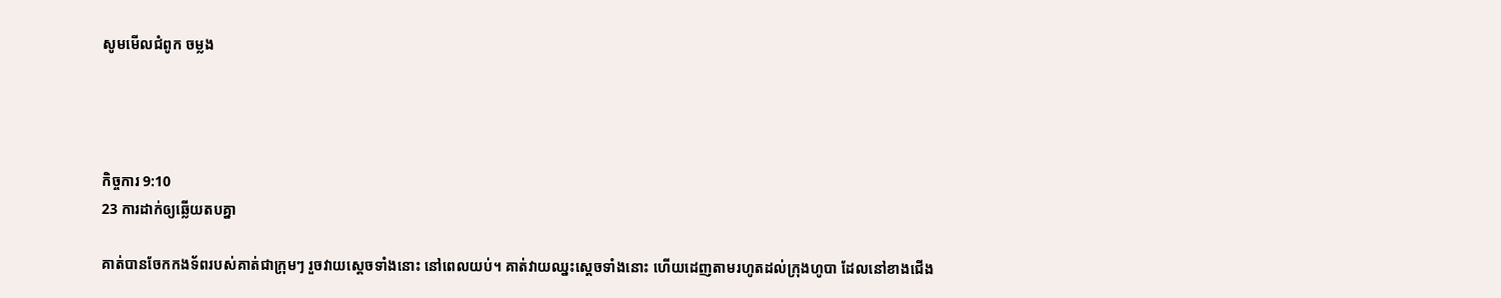សូមមើលជំពូក ចម្លង




កិច្ចការ 9:10
23 ការដាក់ឲ្យឆ្លើយតបគ្នា

គាត់បានចែកកង‌ទ័ពរបស់គាត់ជាក្រុមៗ រួចវាយស្តេចទាំងនោះ នៅពេលយប់។ គាត់វាយឈ្នះស្តេចទាំងនោះ ហើយដេញតាមរហូតដល់ក្រុងហូបា ដែលនៅខាងជើង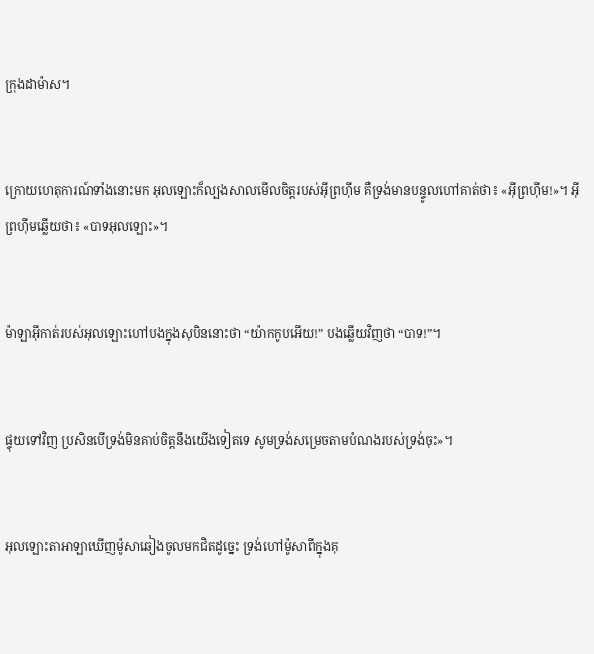ក្រុងដាម៉ាស។


ក្រោយហេតុ‌ការណ៍ទាំងនោះមក អុលឡោះក៏ល្បងសាលមើលចិត្តរបស់អ៊ីព្រហ៊ីម គឺទ្រង់មានបន្ទូលហៅគាត់ថា៖ «អ៊ីព្រហ៊ីម!»។ អ៊ីព្រហ៊ីមឆ្លើយថា៖ «បាទអុលឡោះ»។


ម៉ាឡា‌អ៊ីកាត់របស់អុលឡោះហៅបងក្នុងសុបិននោះថា “យ៉ាកកូបអើយ!” បងឆ្លើយវិញថា “បាទ!”។


ផ្ទុយទៅវិញ ប្រសិនបើទ្រង់មិនគាប់ចិត្តនឹងយើងទៀតទេ សូមទ្រង់សម្រេចតាមបំណងរបស់ទ្រង់ចុះ»។


អុលឡោះ‌តាអាឡាឃើញម៉ូសាឆៀងចូលមកជិតដូច្នេះ ទ្រង់ហៅម៉ូសាពីក្នុងគុ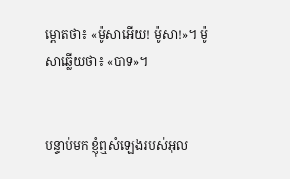ម្ពោតថា៖ «ម៉ូសាអើយ! ម៉ូសា!»។ ម៉ូសាឆ្លើយថា៖ «បាទ»។


បន្ទាប់មក ខ្ញុំឮសំឡេងរបស់អុល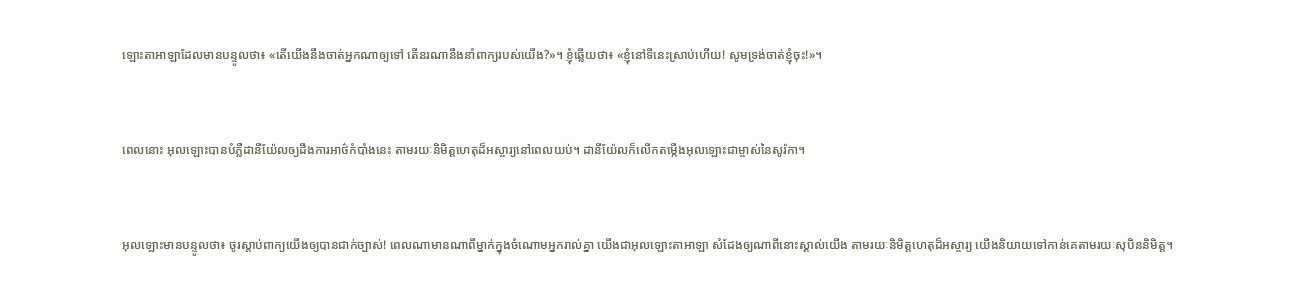ឡោះ‌តាអាឡាដែលមានបន្ទូលថា៖ «តើយើងនឹងចាត់អ្នកណាឲ្យទៅ តើនរណានឹងនាំពាក្យរបស់យើង?»។ ខ្ញុំឆ្លើយថា៖ «ខ្ញុំនៅទីនេះស្រាប់ហើយ! សូមទ្រង់ចាត់ខ្ញុំចុះ!»។


ពេលនោះ អុលឡោះបានបំភ្លឺដានី‌យ៉ែលឲ្យដឹងការអាថ៌‌កំបាំងនេះ តាមរយៈនិមិត្ត‌ហេតុដ៏អស្ចារ្យនៅពេលយប់។ ដានី‌យ៉ែលក៏លើកតម្កើងអុលឡោះជាម្ចាស់នៃសូរ៉កា។


អុលឡោះមានបន្ទូលថា៖ ចូរស្តាប់ពាក្យយើងឲ្យបានជាក់ច្បាស់! ពេលណាមានណាពីម្នាក់ក្នុងចំណោមអ្នករាល់គ្នា យើងជាអុលឡោះ‌តាអាឡា សំដែងឲ្យណាពីនោះស្គាល់យើង តាមរយៈនិមិត្តហេតុដ៏អស្ចារ្យ យើងនិយាយទៅកាន់គេតាមរយៈសុបិននិមិត្ត។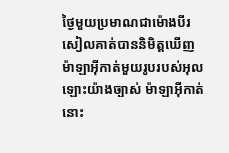ថ្ងៃមួយប្រមាណជាម៉ោងបីរសៀលគាត់បាននិមិត្ដឃើញម៉ាឡា‌អ៊ីកាត់មួយរូបរបស់អុលឡោះយ៉ាងច្បាស់ ម៉ាឡា‌អ៊ីកាត់នោះ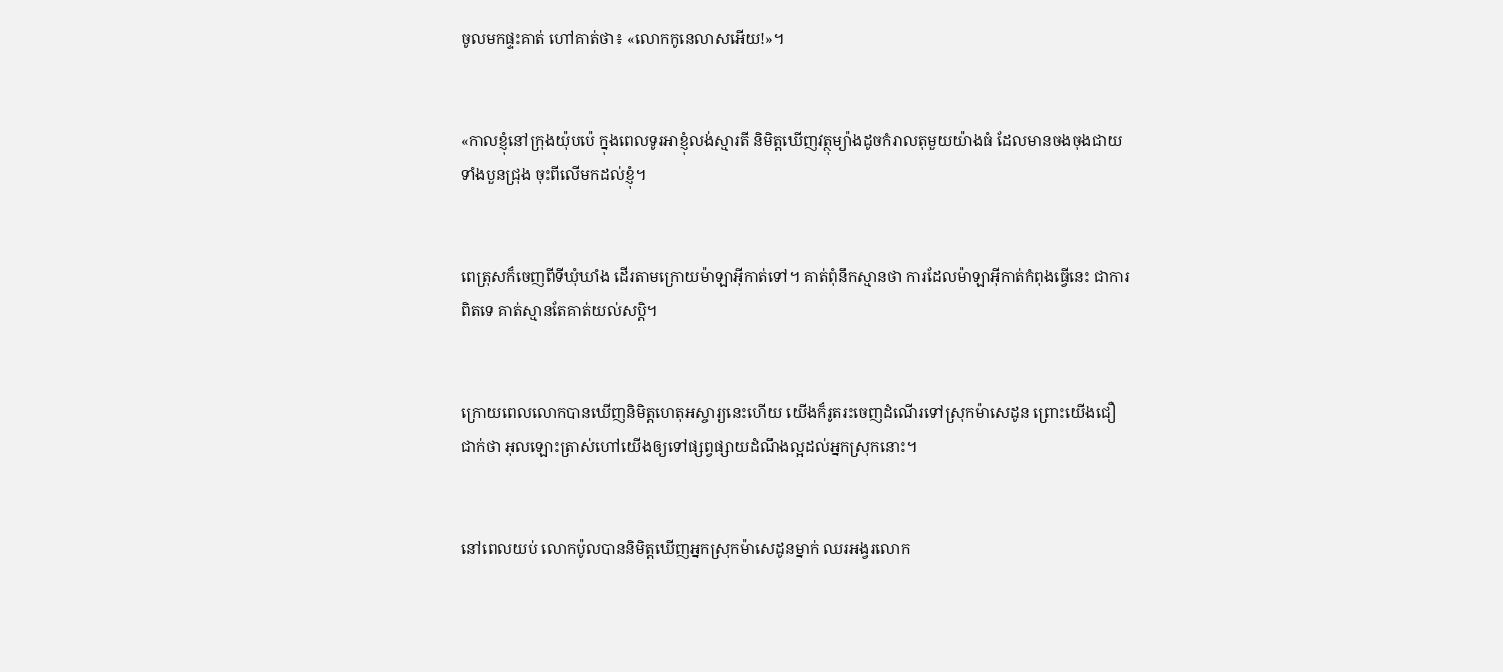ចូលមកផ្ទះគាត់ ហៅគាត់ថា៖ «លោកកូនេ‌លាសអើយ!»។


«កាលខ្ញុំនៅក្រុងយ៉ុប‌ប៉េ ក្នុងពេលទូរអាខ្ញុំលង់ស្មារតី និមិត្ដឃើញវត្ថុម្យ៉ាងដូចកំរាលតុមួយយ៉ាងធំ ដែលមានចងចុងជាយទាំងបួនជ្រុង ចុះពីលើមកដល់ខ្ញុំ។


ពេត្រុសក៏ចេញពីទីឃុំ‌ឃាំង ដើរតាមក្រោយម៉ាឡា‌អ៊ីកាត់ទៅ។ គាត់ពុំនឹកស្មានថា ការដែលម៉ាឡា‌អ៊ីកាត់កំពុងធ្វើនេះ ជាការពិតទេ គាត់ស្មានតែគាត់យល់‌សប្ដិ។


ក្រោយពេលលោកបានឃើញនិមិត្ដហេតុអស្ចារ្យនេះហើយ យើងក៏រូត‌រះចេញដំណើរទៅស្រុកម៉ាសេដូន ព្រោះយើងជឿជាក់ថា អុលឡោះត្រាស់ហៅយើងឲ្យទៅផ្សព្វ‌ផ្សាយដំណឹង‌ល្អដល់អ្នកស្រុកនោះ។


នៅពេលយប់ លោកប៉ូលបាននិមិត្ដឃើញអ្នកស្រុកម៉ាសេដូនម្នាក់ ឈរអង្វរលោក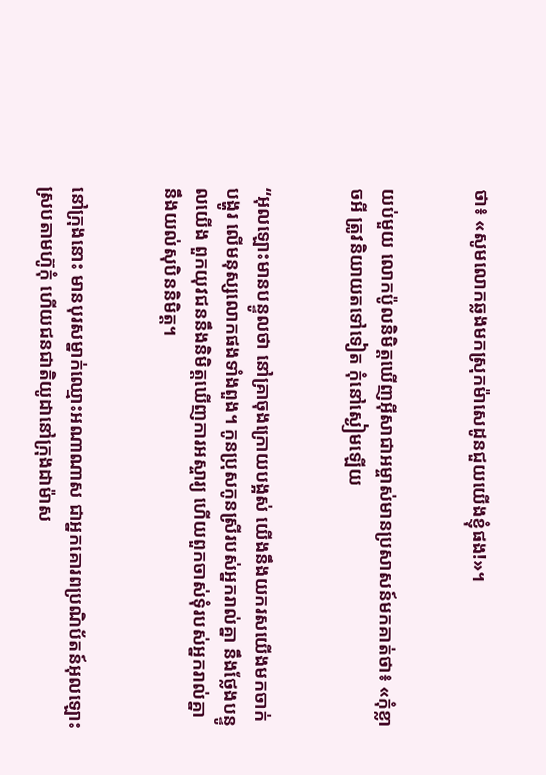ថា៖ «សូមលោកឆ្លងមកស្រុកម៉ាសេដូនជួយយើងខ្ញុំផង!»។


យប់មួយ លោកប៉ូលនិមិត្ដឃើញអ៊ីសា‌ជាអម្ចាស់មានប្រសាសន៍មកគាត់ថា៖ «កុំខ្លាចអី ត្រូវនិយាយតទៅទៀត កុំនៅស្ងៀមឡើយ


“អុលឡោះមានបន្ទូលថា នៅគ្រាចុងក្រោយបង្អស់ យើងនឹងយករសយើងមកចាក់បង្ហូរ លើមនុស្សលោកផងទាំងពួង។ កូនប្រុសកូនស្រីរបស់អ្នករាល់គ្នា នឹងថ្លែងបន្ទូលយើង ពួកយុវជននឹងនិមិត្ដឃើញការអស្ចារ្យ ហើយពួកចាស់ទុំរបស់អ្នករាល់គ្នា នឹងយល់សុបិននិមិត្ដ។


នៅក្រុងនោះ មានបុរសម្នាក់ឈ្មោះអណាណាស ជាអ្នកគោរពប្រណិ‌ប័តន៍អុលឡោះស្របតាមហ៊ូកុំ ហើយជន‌ជាតិយូដានៅក្រុងដាម៉ាស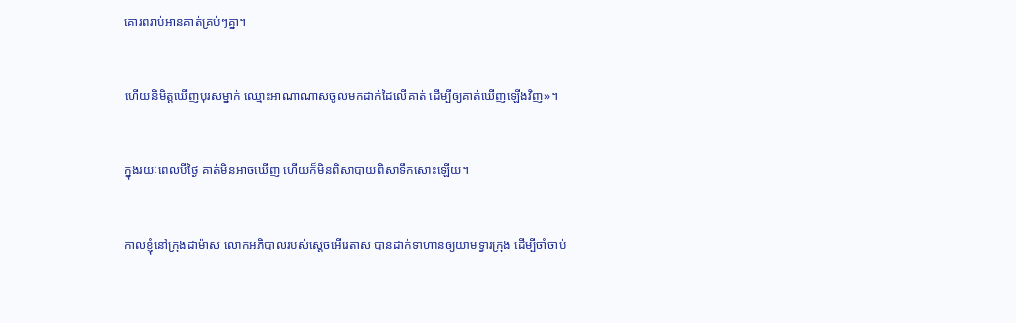គោរពរាប់អានគាត់គ្រប់ៗគ្នា។


ហើយនិមិត្ដឃើញបុរសម្នាក់ ឈ្មោះអាណាណាសចូលមកដាក់ដៃលើគាត់ ដើម្បីឲ្យគាត់ឃើញឡើងវិញ»។


ក្នុងរយៈពេលបីថ្ងៃ គាត់មិនអាចឃើញ ហើយក៏មិនពិសាបាយពិសាទឹកសោះឡើយ។


កាលខ្ញុំនៅក្រុងដាម៉ាស លោកអភិបាលរបស់ស្ដេចអើរេ‌តាស បានដាក់ទាហានឲ្យយាមទ្វារក្រុង ដើម្បីចាំចាប់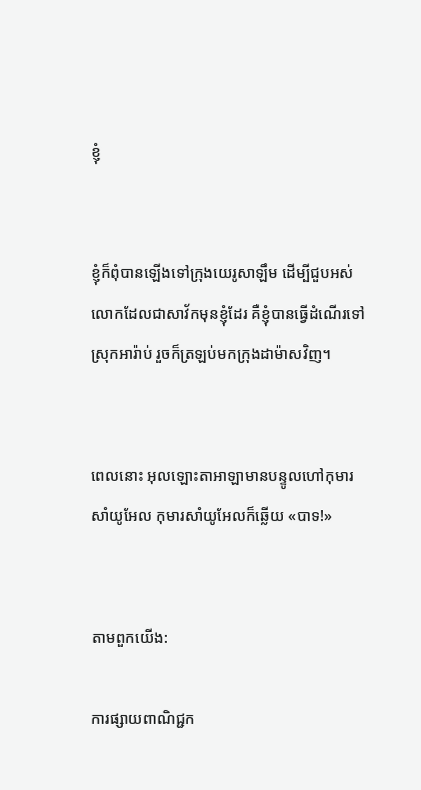ខ្ញុំ


ខ្ញុំក៏ពុំបានឡើងទៅក្រុងយេរូ‌សាឡឹម ដើម្បីជួបអស់លោកដែលជាសាវ័កមុនខ្ញុំដែរ គឺខ្ញុំបានធ្វើដំណើរទៅស្រុកអារ៉ាប់ រួចក៏ត្រឡប់មកក្រុងដាម៉ាសវិញ។


ពេលនោះ អុលឡោះ‌តាអាឡាមានបន្ទូលហៅកុមារសាំយូ‌អែល កុមារសាំយូ‌អែលក៏ឆ្លើយ «បាទ!»


តាមពួកយើង:

ការផ្សាយពាណិជ្ជក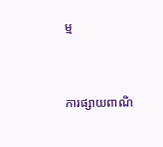ម្ម


ការផ្សាយពាណិ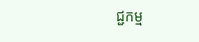ជ្ជកម្ម